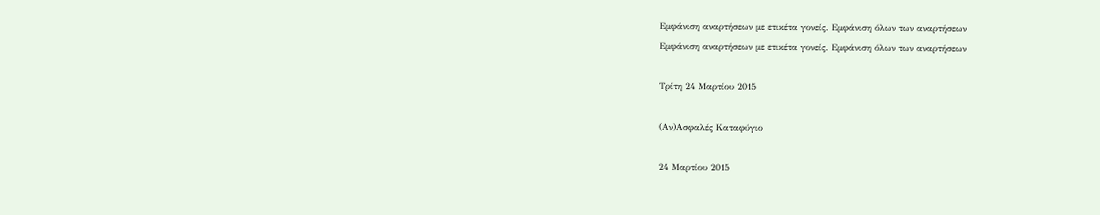Εμφάνιση αναρτήσεων με ετικέτα γονείς. Εμφάνιση όλων των αναρτήσεων
Εμφάνιση αναρτήσεων με ετικέτα γονείς. Εμφάνιση όλων των αναρτήσεων

Τρίτη 24 Μαρτίου 2015

(Αν)Ασφαλές Καταφύγιο

24 Μαρτίου 2015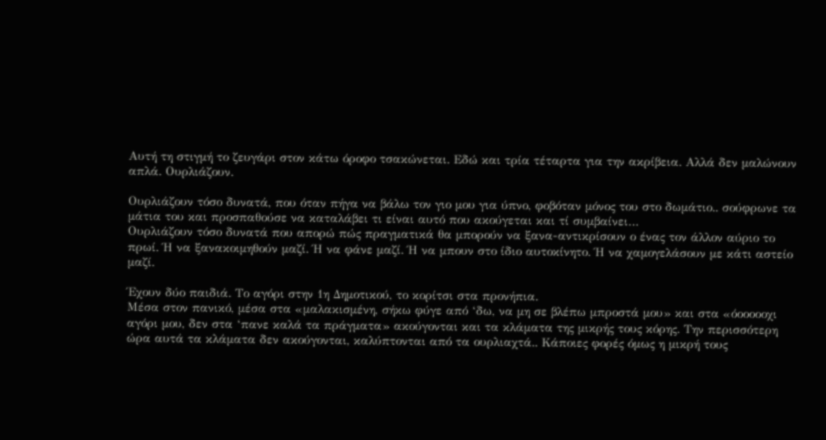Αυτή τη στιγμή το ζευγάρι στον κάτω όροφο τσακώνεται. Εδώ και τρία τέταρτα για την ακρίβεια. Αλλά δεν μαλώνουν απλά. Ουρλιάζουν.

Ουρλιάζουν τόσο δυνατά, που όταν πήγα να βάλω τον γιο μου για ύπνο, φοβόταν μόνος του στο δωμάτιο.. σούφρωνε τα μάτια του και προσπαθούσε να καταλάβει τι είναι αυτό που ακούγεται και τί συμβαίνει…
Ουρλιάζουν τόσο δυνατά που απορώ πώς πραγματικά θα μπορούν να ξανα-αντικρίσουν ο ένας τον άλλον αύριο το πρωί. Ή να ξανακοιμηθούν μαζί. Ή να φάνε μαζί. Ή να μπουν στο ίδιο αυτοκίνητο. Ή να χαμογελάσουν με κάτι αστείο μαζί.

Έχουν δύο παιδιά. Το αγόρι στην 1η Δημοτικού, το κορίτσι στα προνήπια.
Μέσα στον πανικό, μέσα στα «μαλακισμένη, σήκω φύγε από ‘δω, να μη σε βλέπω μπροστά μου» και στα «όοοοοοχι αγόρι μου, δεν στα ‘πανε καλά τα πράγματα» ακούγονται και τα κλάματα της μικρής τους κόρης. Την περισσότερη ώρα αυτά τα κλάματα δεν ακούγονται, καλύπτονται από τα ουρλιαχτά.. Κάποιες φορές όμως η μικρή τους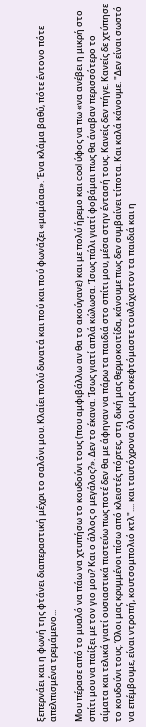ξεπερνάει και η φωνή της φτάνει διαπεραστική μέχρι το σαλόνι μου. Κλαίει πολύ δυνατά και πού και πού φωνάζει «μαμάαα». Ένα κλάμα βαθύ, πότε έντονο πότε απελπισμένα τρεμάμενο...

Μου πέρασε από το μυαλό να πάω να χτυπήσω το κουδούνι τους (που αμφιβάλλω αν θα το ακούγανε) και με πολύ ήρεμο και cool ύφος να πω «να ανέβει η μικρή στο σπίτι μου να παίξει με τον γιο μου? Και ο άλλος ο μεγάλος?». Δεν το έκανα. Ίσως γιατί απλά κώλωσα. Ίσως πάλι γιατί φοβάμαι πως θα άναβαν περισσότερο το αίματα και τελικά γιατί ουσιαστικά πιστεύω πως ποτέ δεν θα με άφηναν να πάρω τα παιδιά στο σπίτι μου, μέσα στην έντασή τους. Κανείς δεν πήγε. Κανείς δε χτύπησε το κουδούνι τους. Όλοι μας κρυμμένοι πίσω από κλειστές πόρτες, στη δική μας θερμοκοιτίδα, κάνουμε πως δεν συμβαίνει τίποτα. Και καλά κάνουμε. "Δεν είναι σωστό να επέμβουμε, είναι ντροπή, κουτσομπολιό κτλ".... και ταυτόχρονα όλοι μας σκεφτόμαστε τουλάχιστον τα παιδιά και η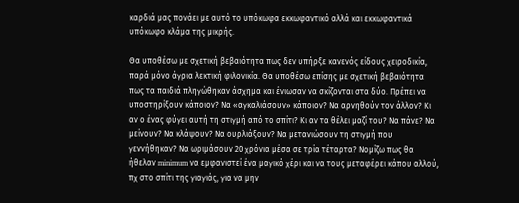καρδιά μας πονάει με αυτό το υπόκωφα εκκωφαντικό αλλά και εκκωφαντικά υπόκωφο κλάμα της μικρής.

Θα υποθέσω με σχετική βεβαιότητα πως δεν υπήρξε κανενός είδους χειροδικία, παρά μόνο άγρια λεκτική φιλονικία. Θα υποθέσω επίσης με σχετική βεβαιότητα πως τα παιδιά πληγώθηκαν άσχημα και ένιωσαν να σκίζονται στα δύο. Πρέπει να υποστηρίξουν κάποιον? Να «αγκαλιάσουν» κάποιον? Να αρνηθούν τον άλλον? Κι αν ο ένας φύγει αυτή τη στιγμή από το σπίτι? Κι αν τα θέλει μαζί του? Να πάνε? Να μείνουν? Να κλάψουν? Να ουρλιάξουν? Να μετανιώσουν τη στιγμή που γεννήθηκαν? Να ωριμάσουν 20 χρόνια μέσα σε τρία τέταρτα? Νομίζω πως θα ήθελαν minimum να εμφανιστεί ένα μαγικό χέρι και να τους μεταφέρει κάπου αλλού, πχ στο σπίτι της γιαγιάς, για να μην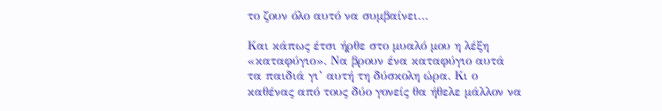το ζουν όλο αυτό να συμβαίνει…

Και κάπως έτσι ήρθε στο μυαλό μου η λέξη «καταφύγιο». Να βρουν ένα καταφύγιο αυτά τα παιδιά γι’ αυτή τη δύσκολη ώρα. Κι ο καθένας από τους δύο γονείς θα ήθελε μάλλον να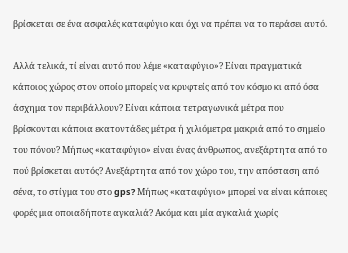βρίσκεται σε ένα ασφαλές καταφύγιο και όχι να πρέπει να το περάσει αυτό.

Αλλά τελικά, τί είναι αυτό που λέμε «καταφύγιο»? Είναι πραγματικά κάποιος χώρος στον οποίο μπορείς να κρυφτείς από τον κόσμο κι από όσα άσχημα τον περιβάλλουν? Είναι κάποια τετραγωνικά μέτρα που βρίσκονται κάποια εκατοντάδες μέτρα ή χιλιόμετρα μακριά από το σημείο του πόνου? Μήπως «καταφύγιο» είναι ένας άνθρωπος, ανεξάρτητα από το πού βρίσκεται αυτός? Ανεξάρτητα από τον χώρο του, την απόσταση από σένα, το στίγμα του στο gps? Μήπως «καταφύγιο» μπορεί να είναι κάποιες φορές μια οποιαδήποτε αγκαλιά? Ακόμα και μία αγκαλιά χωρίς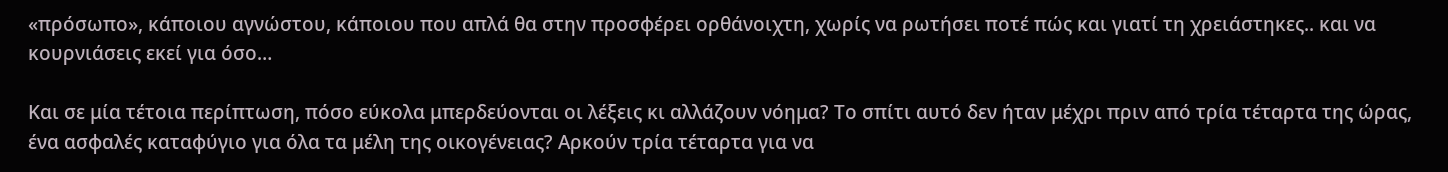«πρόσωπο», κάποιου αγνώστου, κάποιου που απλά θα στην προσφέρει ορθάνοιχτη, χωρίς να ρωτήσει ποτέ πώς και γιατί τη χρειάστηκες.. και να κουρνιάσεις εκεί για όσο…

Και σε μία τέτοια περίπτωση, πόσο εύκολα μπερδεύονται οι λέξεις κι αλλάζουν νόημα? Το σπίτι αυτό δεν ήταν μέχρι πριν από τρία τέταρτα της ώρας, ένα ασφαλές καταφύγιο για όλα τα μέλη της οικογένειας? Αρκούν τρία τέταρτα για να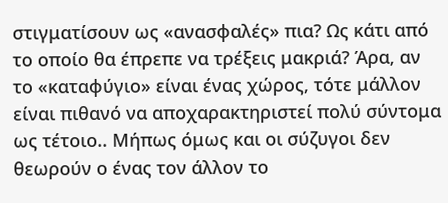στιγματίσουν ως «ανασφαλές» πια? Ως κάτι από το οποίο θα έπρεπε να τρέξεις μακριά? Άρα, αν το «καταφύγιο» είναι ένας χώρος, τότε μάλλον είναι πιθανό να αποχαρακτηριστεί πολύ σύντομα ως τέτοιο.. Μήπως όμως και οι σύζυγοι δεν θεωρούν ο ένας τον άλλον το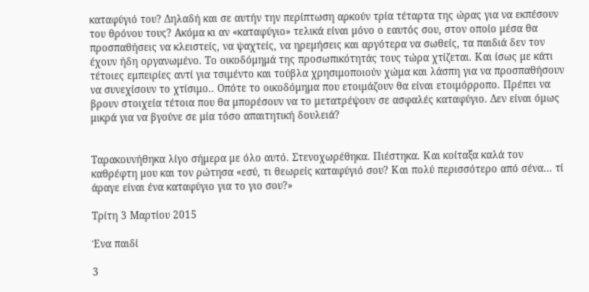καταφύγιό του? Δηλαδή και σε αυτήν την περίπτωση αρκούν τρία τέταρτα της ώρας για να εκπέσουν του θρόνου τους? Ακόμα κι αν «καταφύγιο» τελικά είναι μόνο ο εαυτός σου, στον οποίο μέσα θα προσπαθήσεις να κλειστείς, να ψαχτείς, να ηρεμήσεις και αργότερα να σωθείς, τα παιδιά δεν τον έχουν ήδη οργανωμένο. Το οικοδόμημά της προσωπικότητάς τους τώρα χτίζεται. Και ίσως με κάτι τέτοιες εμπειρίες αντί για τσιμέντο και τούβλα χρησιμοποιούν χώμα και λάσπη για να προσπαθήσουν να συνεχίσουν το χτίσιμο.. Οπότε το οικοδόμημα που ετοιμάζουν θα είναι ετοιμόρροπο. Πρέπει να βρουν στοιχεία τέτοια που θα μπορέσουν να το μετατρέψουν σε ασφαλές καταφύγιο. Δεν είναι όμως μικρά για να βγούνε σε μία τόσο απαιτητική δουλειά?


Ταρακουνήθηκα λίγο σήμερα με όλο αυτό. Στενοχωρέθηκα. Πιέστηκα. Και κοίταξα καλά τον καθρέφτη μου και τον ρώτησα «εσύ, τι θεωρείς καταφύγιό σου? Και πολύ περισσότερο από σένα… τί άραγε είναι ένα καταφύγιο για το γιο σου?»

Τρίτη 3 Μαρτίου 2015

Ένα παιδί

3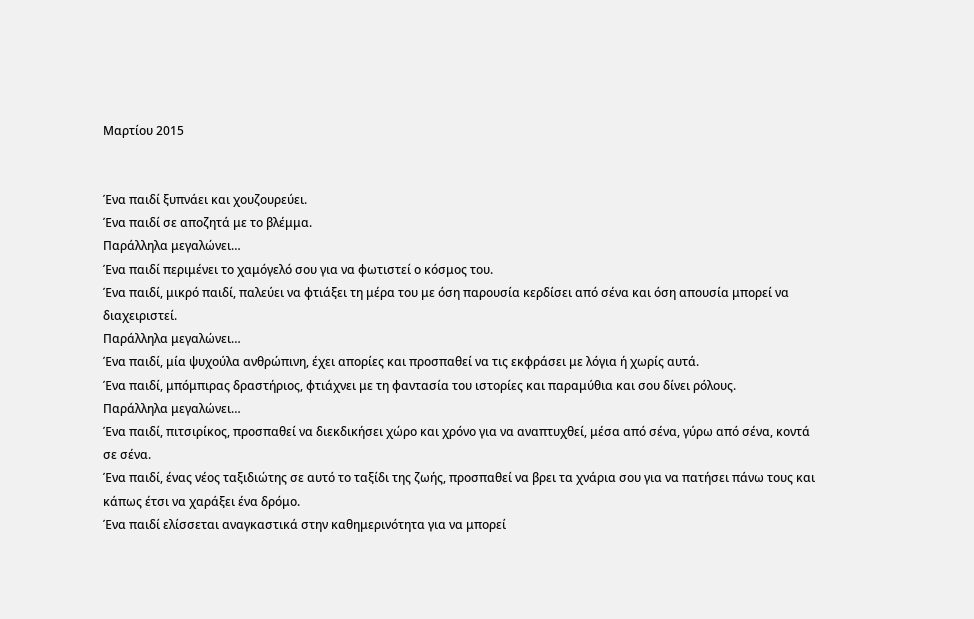Μαρτίου 2015


Ένα παιδί ξυπνάει και χουζουρεύει.
Ένα παιδί σε αποζητά με το βλέμμα.
Παράλληλα μεγαλώνει…
Ένα παιδί περιμένει το χαμόγελό σου για να φωτιστεί ο κόσμος του.
Ένα παιδί, μικρό παιδί, παλεύει να φτιάξει τη μέρα του με όση παρουσία κερδίσει από σένα και όση απουσία μπορεί να διαχειριστεί.
Παράλληλα μεγαλώνει…
Ένα παιδί, μία ψυχούλα ανθρώπινη, έχει απορίες και προσπαθεί να τις εκφράσει με λόγια ή χωρίς αυτά.
Ένα παιδί, μπόμπιρας δραστήριος, φτιάχνει με τη φαντασία του ιστορίες και παραμύθια και σου δίνει ρόλους.
Παράλληλα μεγαλώνει…
Ένα παιδί, πιτσιρίκος, προσπαθεί να διεκδικήσει χώρο και χρόνο για να αναπτυχθεί, μέσα από σένα, γύρω από σένα, κοντά σε σένα.
Ένα παιδί, ένας νέος ταξιδιώτης σε αυτό το ταξίδι της ζωής, προσπαθεί να βρει τα χνάρια σου για να πατήσει πάνω τους και κάπως έτσι να χαράξει ένα δρόμο.
Ένα παιδί ελίσσεται αναγκαστικά στην καθημερινότητα για να μπορεί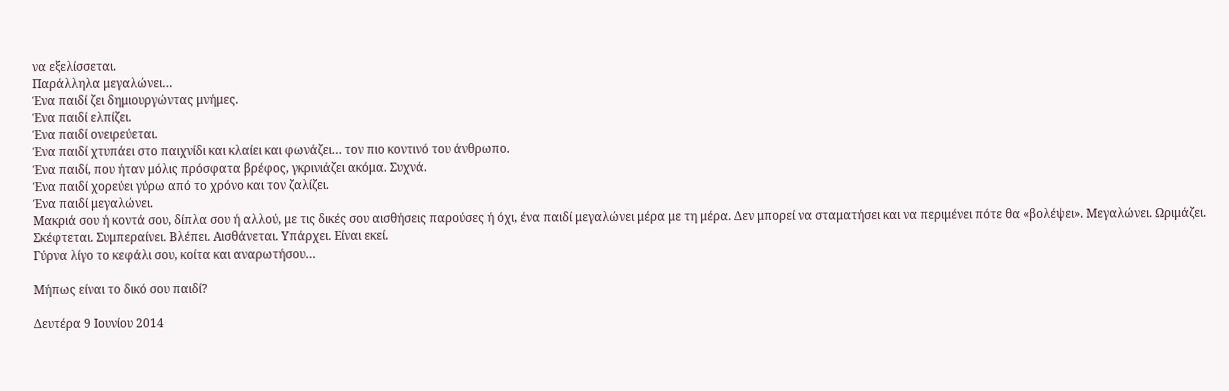να εξελίσσεται.
Παράλληλα μεγαλώνει…
Ένα παιδί ζει δημιουργώντας μνήμες.
Ένα παιδί ελπίζει.
Ένα παιδί ονειρεύεται.
Ένα παιδί χτυπάει στο παιχνίδι και κλαίει και φωνάζει… τον πιο κοντινό του άνθρωπο.
Ένα παιδί, που ήταν μόλις πρόσφατα βρέφος, γκρινιάζει ακόμα. Συχνά.
Ένα παιδί χορεύει γύρω από το χρόνο και τον ζαλίζει.
Ένα παιδί μεγαλώνει.
Μακριά σου ή κοντά σου, δίπλα σου ή αλλού, με τις δικές σου αισθήσεις παρούσες ή όχι, ένα παιδί μεγαλώνει μέρα με τη μέρα. Δεν μπορεί να σταματήσει και να περιμένει πότε θα «βολέψει». Μεγαλώνει. Ωριμάζει. Σκέφτεται. Συμπεραίνει. Βλέπει. Αισθάνεται. Υπάρχει. Είναι εκεί.
Γύρνα λίγο το κεφάλι σου, κοίτα και αναρωτήσου…

Μήπως είναι το δικό σου παιδί?

Δευτέρα 9 Ιουνίου 2014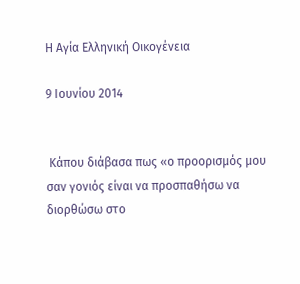Η Αγία Ελληνική Οικογένεια

9 Ιουνίου 2014


 Κάπου διάβασα πως «ο προορισμός μου σαν γονιός είναι να προσπαθήσω να διορθώσω στο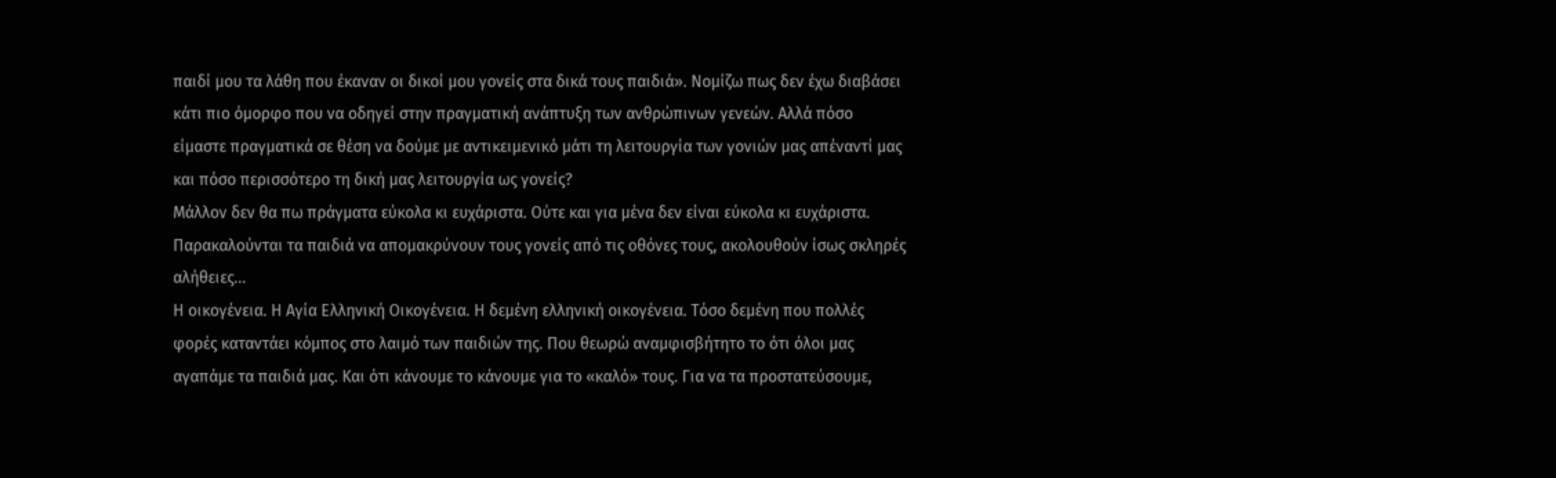παιδί μου τα λάθη που έκαναν οι δικοί μου γονείς στα δικά τους παιδιά». Νομίζω πως δεν έχω διαβάσει κάτι πιο όμορφο που να οδηγεί στην πραγματική ανάπτυξη των ανθρώπινων γενεών. Αλλά πόσο είμαστε πραγματικά σε θέση να δούμε με αντικειμενικό μάτι τη λειτουργία των γονιών μας απέναντί μας και πόσο περισσότερο τη δική μας λειτουργία ως γονείς?
Μάλλον δεν θα πω πράγματα εύκολα κι ευχάριστα. Ούτε και για μένα δεν είναι εύκολα κι ευχάριστα. Παρακαλούνται τα παιδιά να απομακρύνουν τους γονείς από τις οθόνες τους, ακολουθούν ίσως σκληρές αλήθειες…
Η οικογένεια. Η Αγία Ελληνική Οικογένεια. Η δεμένη ελληνική οικογένεια. Τόσο δεμένη που πολλές φορές καταντάει κόμπος στο λαιμό των παιδιών της. Που θεωρώ αναμφισβήτητο το ότι όλοι μας αγαπάμε τα παιδιά μας. Και ότι κάνουμε το κάνουμε για το «καλό» τους. Για να τα προστατεύσουμε,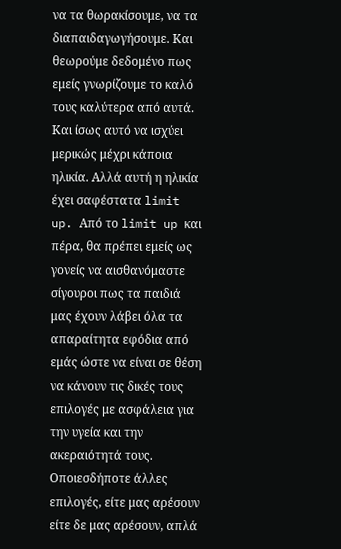να τα θωρακίσουμε, να τα διαπαιδαγωγήσουμε. Και θεωρούμε δεδομένο πως εμείς γνωρίζουμε το καλό τους καλύτερα από αυτά. Και ίσως αυτό να ισχύει μερικώς μέχρι κάποια ηλικία. Αλλά αυτή η ηλικία έχει σαφέστατα limit up. Από το limit up και πέρα, θα πρέπει εμείς ως γονείς να αισθανόμαστε σίγουροι πως τα παιδιά μας έχουν λάβει όλα τα απαραίτητα εφόδια από εμάς ώστε να είναι σε θέση να κάνουν τις δικές τους επιλογές με ασφάλεια για την υγεία και την ακεραιότητά τους. Οποιεσδήποτε άλλες επιλογές, είτε μας αρέσουν είτε δε μας αρέσουν, απλά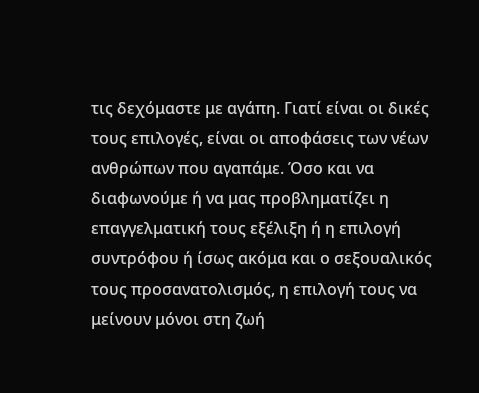τις δεχόμαστε με αγάπη. Γιατί είναι οι δικές τους επιλογές, είναι οι αποφάσεις των νέων ανθρώπων που αγαπάμε. Όσο και να διαφωνούμε ή να μας προβληματίζει η επαγγελματική τους εξέλιξη ή η επιλογή συντρόφου ή ίσως ακόμα και ο σεξουαλικός τους προσανατολισμός, η επιλογή τους να μείνουν μόνοι στη ζωή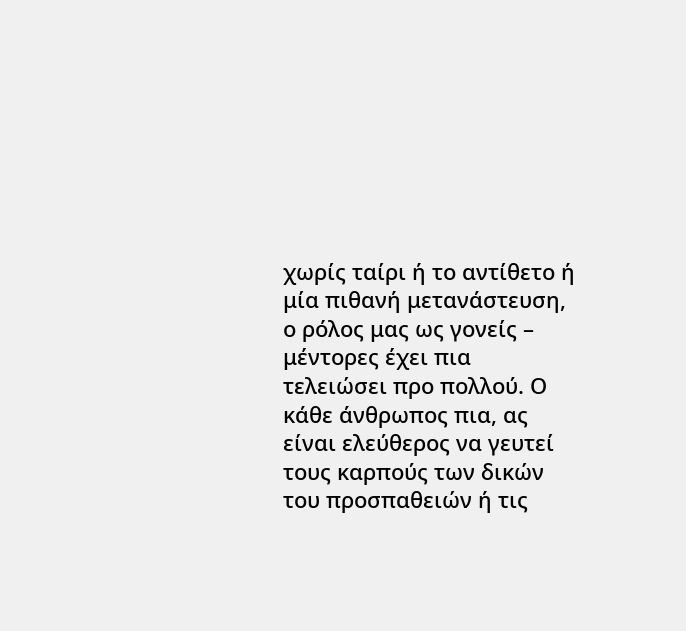χωρίς ταίρι ή το αντίθετο ή μία πιθανή μετανάστευση, ο ρόλος μας ως γονείς – μέντορες έχει πια τελειώσει προ πολλού. Ο κάθε άνθρωπος πια, ας είναι ελεύθερος να γευτεί τους καρπούς των δικών του προσπαθειών ή τις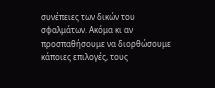συνέπειες των δικών του σφαλμάτων. Ακόμα κι αν προσπαθήσουμε να διορθώσουμε κάποιες επιλογές, τους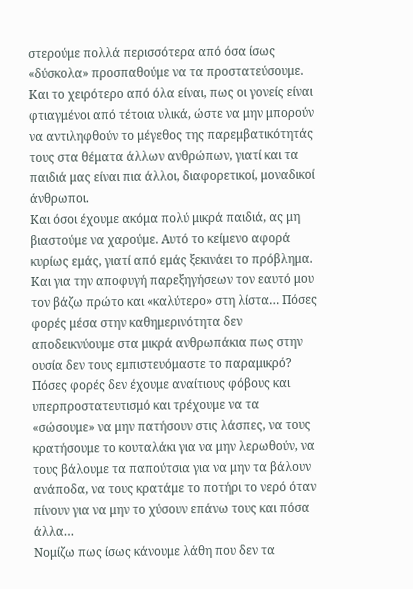στερούμε πολλά περισσότερα από όσα ίσως «δύσκολα» προσπαθούμε να τα προστατεύσουμε. Και το χειρότερο από όλα είναι, πως οι γονείς είναι φτιαγμένοι από τέτοια υλικά, ώστε να μην μπορούν να αντιληφθούν το μέγεθος της παρεμβατικότητάς τους στα θέματα άλλων ανθρώπων, γιατί και τα παιδιά μας είναι πια άλλοι, διαφορετικοί, μοναδικοί άνθρωποι.
Και όσοι έχουμε ακόμα πολύ μικρά παιδιά, ας μη βιαστούμε να χαρούμε. Αυτό το κείμενο αφορά κυρίως εμάς, γιατί από εμάς ξεκινάει το πρόβλημα. Και για την αποφυγή παρεξηγήσεων τον εαυτό μου τον βάζω πρώτο και «καλύτερο» στη λίστα… Πόσες φορές μέσα στην καθημερινότητα δεν αποδεικνύουμε στα μικρά ανθρωπάκια πως στην ουσία δεν τους εμπιστευόμαστε το παραμικρό? Πόσες φορές δεν έχουμε αναίτιους φόβους και υπερπροστατευτισμό και τρέχουμε να τα «σώσουμε» να μην πατήσουν στις λάσπες, να τους κρατήσουμε το κουταλάκι για να μην λερωθούν, να τους βάλουμε τα παπούτσια για να μην τα βάλουν ανάποδα, να τους κρατάμε το ποτήρι το νερό όταν πίνουν για να μην το χύσουν επάνω τους και πόσα άλλα…
Νομίζω πως ίσως κάνουμε λάθη που δεν τα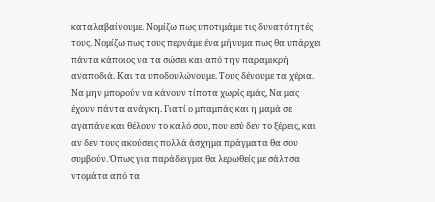καταλαβαίνουμε. Νομίζω πως υποτιμάμε τις δυνατότητές τους. Νομίζω πως τους περνάμε ένα μήνυμα πως θα υπάρχει πάντα κάποιος να τα σώσει και από την παραμικρή αναποδιά. Και τα υποδουλώνουμε. Τους δένουμε τα χέρια. Να μην μπορούν να κάνουν τίποτα χωρίς εμάς, Να μας έχουν πάντα ανάγκη. Γιατί ο μπαμπάς και η μαμά σε αγαπάνε και θέλουν το καλό σου, που εσύ δεν το ξέρεις, και αν δεν τους ακούσεις πολλά άσχημα πράγματα θα σου συμβούν. Όπως για παράδειγμα θα λερωθείς με σάλτσα ντομάτα από τα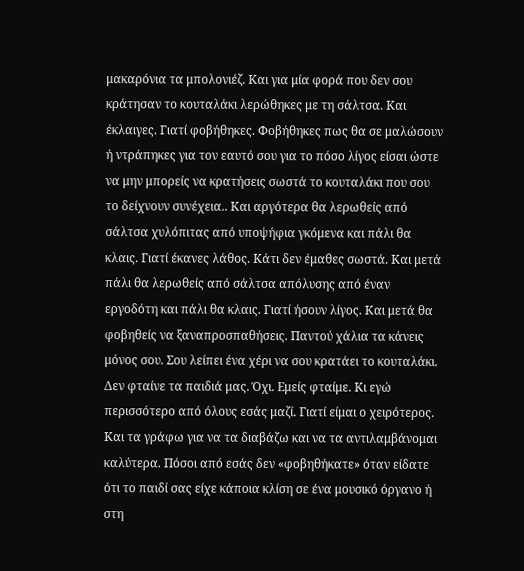μακαρόνια τα μπολονιέζ. Και για μία φορά που δεν σου κράτησαν το κουταλάκι λερώθηκες με τη σάλτσα. Και έκλαιγες. Γιατί φοβήθηκες. Φοβήθηκες πως θα σε μαλώσουν ή ντράπηκες για τον εαυτό σου για το πόσο λίγος είσαι ώστε να μην μπορείς να κρατήσεις σωστά το κουταλάκι που σου το δείχνουν συνέχεια.. Και αργότερα θα λερωθείς από σάλτσα χυλόπιτας από υποψήφια γκόμενα και πάλι θα κλαις. Γιατί έκανες λάθος. Κάτι δεν έμαθες σωστά. Και μετά πάλι θα λερωθείς από σάλτσα απόλυσης από έναν εργοδότη και πάλι θα κλαις. Γιατί ήσουν λίγος. Και μετά θα φοβηθείς να ξαναπροσπαθήσεις. Παντού χάλια τα κάνεις μόνος σου. Σου λείπει ένα χέρι να σου κρατάει το κουταλάκι.
Δεν φταίνε τα παιδιά μας. Όχι. Εμείς φταίμε. Κι εγώ περισσότερο από όλους εσάς μαζί. Γιατί είμαι ο χειρότερος. Και τα γράφω για να τα διαβάζω και να τα αντιλαμβάνομαι καλύτερα. Πόσοι από εσάς δεν «φοβηθήκατε» όταν είδατε ότι το παιδί σας είχε κάποια κλίση σε ένα μουσικό όργανο ή στη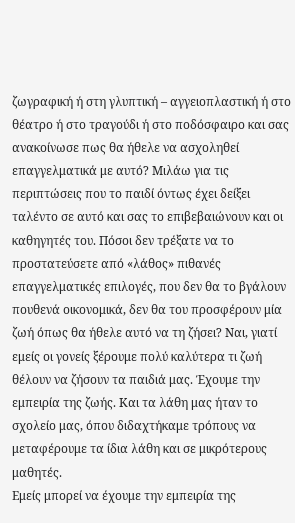ζωγραφική ή στη γλυπτική – αγγειοπλαστική ή στο θέατρο ή στο τραγούδι ή στο ποδόσφαιρο και σας ανακοίνωσε πως θα ήθελε να ασχοληθεί επαγγελματικά με αυτό? Μιλάω για τις περιπτώσεις που το παιδί όντως έχει δείξει ταλέντο σε αυτό και σας το επιβεβαιώνουν και οι καθηγητές του. Πόσοι δεν τρέξατε να το προστατεύσετε από «λάθος» πιθανές επαγγελματικές επιλογές, που δεν θα το βγάλουν πουθενά οικονομικά, δεν θα του προσφέρουν μία ζωή όπως θα ήθελε αυτό να τη ζήσει? Ναι, γιατί εμείς οι γονείς ξέρουμε πολύ καλύτερα τι ζωή θέλουν να ζήσουν τα παιδιά μας. Έχουμε την εμπειρία της ζωής. Και τα λάθη μας ήταν το σχολείο μας, όπου διδαχτήκαμε τρόπους να μεταφέρουμε τα ίδια λάθη και σε μικρότερους μαθητές.
Εμείς μπορεί να έχουμε την εμπειρία της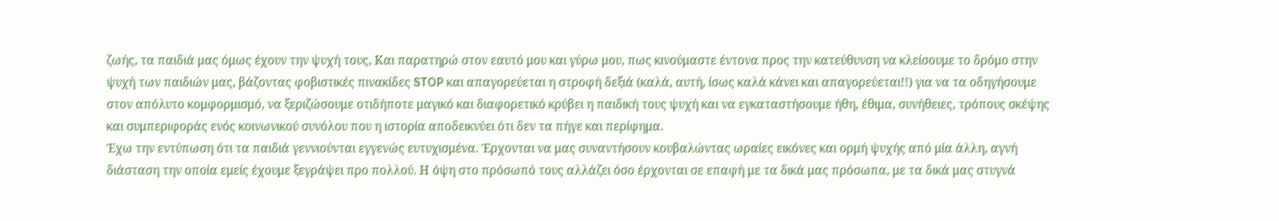ζωής, τα παιδιά μας όμως έχουν την ψυχή τους, Και παρατηρώ στον εαυτό μου και γύρω μου, πως κινούμαστε έντονα προς την κατεύθυνση να κλείσουμε το δρόμο στην ψυχή των παιδιών μας, βάζοντας φοβιστικές πινακίδες STOP και απαγορεύεται η στροφή δεξιά (καλά, αυτή, ίσως καλά κάνει και απαγορεύεται!!) για να τα οδηγήσουμε στον απόλυτο κομφορμισμό, να ξεριζώσουμε οτιδήποτε μαγικό και διαφορετικό κρύβει η παιδική τους ψυχή και να εγκαταστήσουμε ήθη, έθιμα, συνήθειες, τρόπους σκέψης και συμπεριφοράς ενός κοινωνικού συνόλου που η ιστορία αποδεικνύει ότι δεν τα πήγε και περίφημα.
Έχω την εντύπωση ότι τα παιδιά γεννιούνται εγγενώς ευτυχισμένα. Έρχονται να μας συναντήσουν κουβαλώντας ωραίες εικόνες και ορμή ψυχής από μία άλλη, αγνή διάσταση την οποία εμείς έχουμε ξεγράψει προ πολλού. Η όψη στο πρόσωπό τους αλλάζει όσο έρχονται σε επαφή με τα δικά μας πρόσωπα, με τα δικά μας στυγνά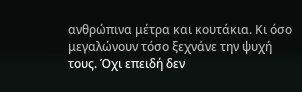ανθρώπινα μέτρα και κουτάκια. Κι όσο μεγαλώνουν τόσο ξεχνάνε την ψυχή τους. Όχι επειδή δεν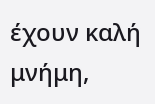έχουν καλή μνήμη,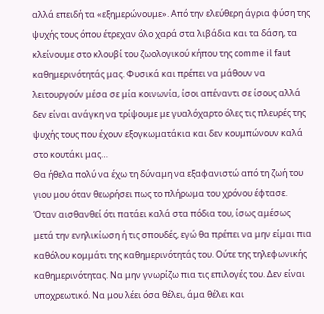αλλά επειδή τα «εξημερώνουμε». Από την ελεύθερη άγρια φύση της ψυχής τους όπου έτρεχαν όλο χαρά στα λιβάδια και τα δάση, τα κλείνουμε στο κλουβί του ζωολογικού κήπου της comme il faut καθημερινότητάς μας. Φυσικά και πρέπει να μάθουν να λειτουργούν μέσα σε μία κοινωνία, ίσοι απέναντι σε ίσους αλλά δεν είναι ανάγκη να τρίψουμε με γυαλόχαρτο όλες τις πλευρές της ψυχής τους που έχουν εξογκωματάκια και δεν κουμπώνουν καλά στο κουτάκι μας…
Θα ήθελα πολύ να έχω τη δύναμη να εξαφανιστώ από τη ζωή του γιου μου όταν θεωρήσει πως το πλήρωμα του χρόνου έφτασε. Όταν αισθανθεί ότι πατάει καλά στα πόδια του, ίσως αμέσως μετά την ενηλικίωση ή τις σπουδές, εγώ θα πρέπει να μην είμαι πια καθόλου κομμάτι της καθημερινότητάς του. Ούτε της τηλεφωνικής καθημερινότητας. Να μην γνωρίζω πια τις επιλογές του. Δεν είναι υποχρεωτικό. Να μου λέει όσα θέλει, άμα θέλει και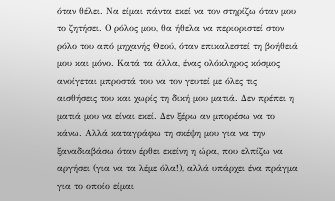όταν θέλει. Να είμαι πάντα εκεί να τον στηρίζω όταν μου το ζητήσει. Ο ρόλος μου, θα ήθελα να περιοριστεί στον ρόλο του από μηχανής Θεού, όταν επικαλεστεί τη βοήθειά μου και μόνο. Κατά τα άλλα, ένας ολόκληρος κόσμος ανοίγεται μπροστά του να τον γευτεί με όλες τις αισθήσεις του και χωρίς τη δική μου ματιά. Δεν πρέπει η ματιά μου να είναι εκεί. Δεν ξέρω αν μπορέσω να το κάνω. Αλλά καταγράφω τη σκέψη μου για να την ξαναδιαβάσω όταν έρθει εκείνη η ώρα, που ελπίζω να αργήσει (για να τα λέμε όλα!), αλλά υπάρχει ένα πράγμα για το οποίο είμαι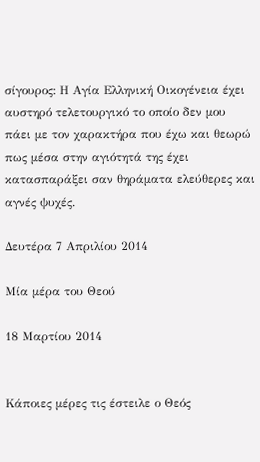σίγουρος: Η Αγία Ελληνική Οικογένεια έχει αυστηρό τελετουργικό το οποίο δεν μου πάει με τον χαρακτήρα που έχω και θεωρώ πως μέσα στην αγιότητά της έχει κατασπαράξει σαν θηράματα ελεύθερες και αγνές ψυχές.

Δευτέρα 7 Απριλίου 2014

Μία μέρα του Θεού

18 Μαρτίου 2014


Κάποιες μέρες τις έστειλε ο Θεός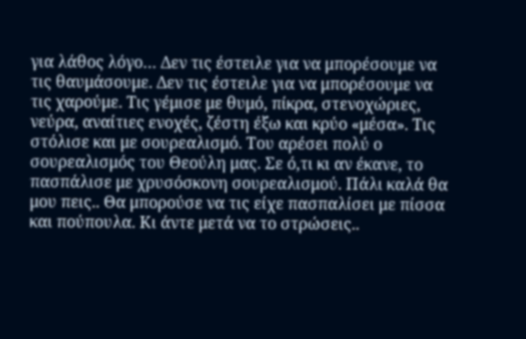για λάθος λόγο… Δεν τις έστειλε για να μπορέσουμε να τις θαυμάσουμε. Δεν τις έστειλε για να μπορέσουμε να τις χαρούμε. Τις γέμισε με θυμό, πίκρα, στενοχώριες, νεύρα, αναίτιες ενοχές, ζέστη έξω και κρύο «μέσα». Τις στόλισε και με σουρεαλισμό. Του αρέσει πολύ ο σουρεαλισμός του Θεούλη μας. Σε ό,τι κι αν έκανε, το πασπάλισε με χρυσόσκονη σουρεαλισμού. Πάλι καλά θα μου πεις.. Θα μπορούσε να τις είχε πασπαλίσει με πίσσα και πούπουλα. Κι άντε μετά να το στρώσεις..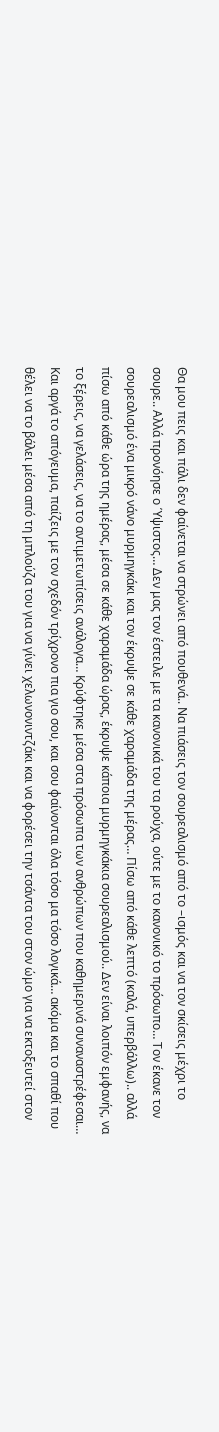Θα μου πεις και πάλι δεν φαίνεται να στρώνει από πουθενά.. Να πιάσεις τον σουρεαλισμό από το –ισμός και να τον σκίσεις μέχρι το σουρε.. Αλλά προνόησε ο Ύψιστος… Δεν μας τον έστειλε με τα κανονικά του τα ρούχα, ούτε με το κανονικό το πρόσωπο… Τον έκανε τον σουρεαλισμό ένα μικρό νάνο μυρμηγκάκι και τον έκρυψε σε κάθε χαραμάδα της μέρας… Πίσω από κάθε λεπτό (καλά, υπερβάλλω).. αλλά πίσω από κάθε ώρα της ημέρας, μέσα σε κάθε χαραμάδα ώρας, έκρυψε κάποια μυρμηγκάκια σουρεαλισμού.. Δεν είναι λοιπόν εμφανής, να το ξέρεις, να γελάσεις, να το αντιμετωπίσεις ανάλογα… Κρύφτηκε μέσα στα πρόσωπα των ανθρώπων που καθημερινά συναναστρέφεσαι…
Και αργά το απόγευμα, παίζεις με τον σχεδόν τρίχρονο πια γιο σου, και σου φαίνονται όλα τόσο μα τόσο λογικά… ακόμα και το σπαθί που θέλει να το βάλει μέσα από τη μπλούζα του για να γίνει χελωνονιντζάκι και να φορέσει την τσάντα του στον ώμο για να εκτοξευτεί στον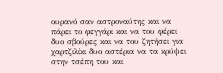ουρανό σαν αστροναύτης και να πάρει το φεγγάρι και να του φέρει δυο σβούρες και να του ζητήσει για χαρτζιλίκι δυο αστέρια να τα κρύψει στην τσέπη του και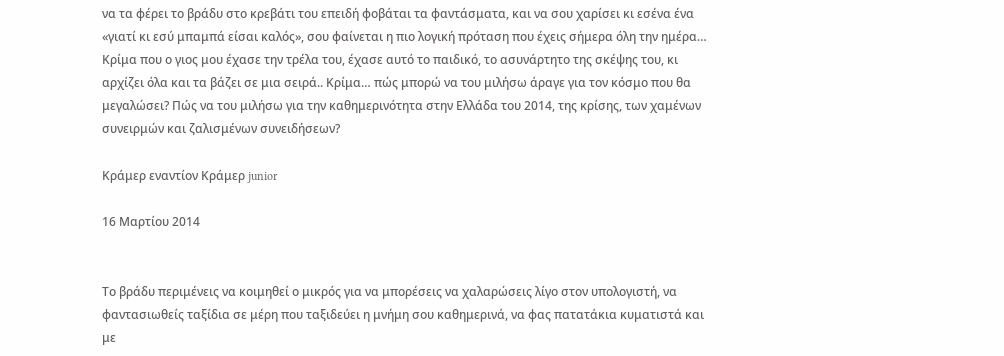να τα φέρει το βράδυ στο κρεβάτι του επειδή φοβάται τα φαντάσματα, και να σου χαρίσει κι εσένα ένα «γιατί κι εσύ μπαμπά είσαι καλός», σου φαίνεται η πιο λογική πρόταση που έχεις σήμερα όλη την ημέρα…
Κρίμα που ο γιος μου έχασε την τρέλα του, έχασε αυτό το παιδικό, το ασυνάρτητο της σκέψης του, κι αρχίζει όλα και τα βάζει σε μια σειρά.. Κρίμα… πώς μπορώ να του μιλήσω άραγε για τον κόσμο που θα μεγαλώσει? Πώς να του μιλήσω για την καθημερινότητα στην Ελλάδα του 2014, της κρίσης, των χαμένων συνειρμών και ζαλισμένων συνειδήσεων?

Κράμερ εναντίον Κράμερ junior

16 Μαρτίου 2014


Το βράδυ περιμένεις να κοιμηθεί ο μικρός για να μπορέσεις να χαλαρώσεις λίγο στον υπολογιστή, να φαντασιωθείς ταξίδια σε μέρη που ταξιδεύει η μνήμη σου καθημερινά, να φας πατατάκια κυματιστά και με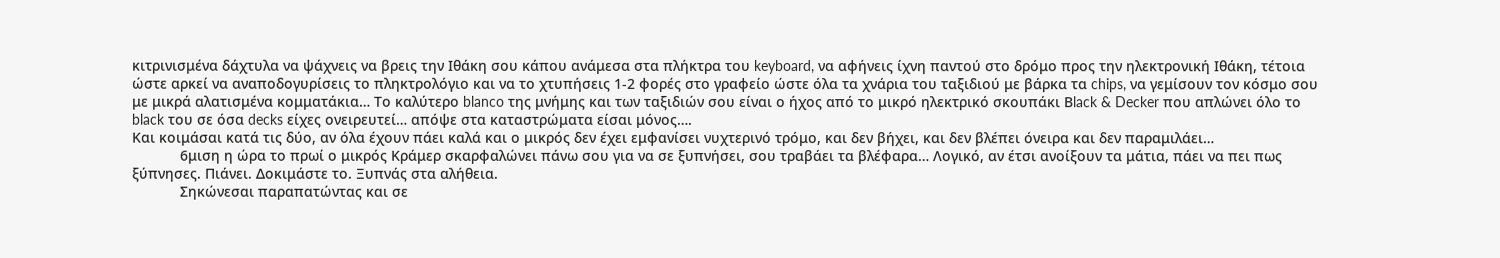κιτρινισμένα δάχτυλα να ψάχνεις να βρεις την Ιθάκη σου κάπου ανάμεσα στα πλήκτρα του keyboard, να αφήνεις ίχνη παντού στο δρόμο προς την ηλεκτρονική Ιθάκη, τέτοια ώστε αρκεί να αναποδογυρίσεις το πληκτρολόγιο και να το χτυπήσεις 1-2 φορές στο γραφείο ώστε όλα τα χνάρια του ταξιδιού με βάρκα τα chips, να γεμίσουν τον κόσμο σου με μικρά αλατισμένα κομματάκια… Το καλύτερο blanco της μνήμης και των ταξιδιών σου είναι ο ήχος από το μικρό ηλεκτρικό σκουπάκι Βlack & Decker που απλώνει όλο το black του σε όσα decks είχες ονειρευτεί… απόψε στα καταστρώματα είσαι μόνος….
Και κοιμάσαι κατά τις δύο, αν όλα έχουν πάει καλά και ο μικρός δεν έχει εμφανίσει νυχτερινό τρόμο, και δεν βήχει, και δεν βλέπει όνειρα και δεν παραμιλάει…
            6μιση η ώρα το πρωί ο μικρός Κράμερ σκαρφαλώνει πάνω σου για να σε ξυπνήσει, σου τραβάει τα βλέφαρα… Λογικό, αν έτσι ανοίξουν τα μάτια, πάει να πει πως ξύπνησες. Πιάνει. Δοκιμάστε το. Ξυπνάς στα αλήθεια.
            Σηκώνεσαι παραπατώντας και σε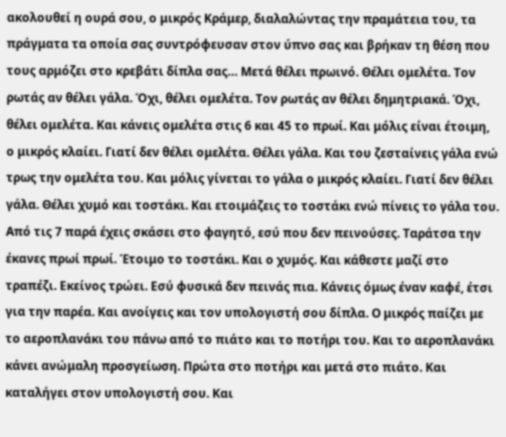ακολουθεί η ουρά σου, ο μικρός Κράμερ, διαλαλώντας την πραμάτεια του, τα πράγματα τα οποία σας συντρόφευσαν στον ύπνο σας και βρήκαν τη θέση που τους αρμόζει στο κρεβάτι δίπλα σας… Μετά θέλει πρωινό. Θέλει ομελέτα. Τον ρωτάς αν θέλει γάλα. Όχι, θέλει ομελέτα. Τον ρωτάς αν θέλει δημητριακά. Όχι, θέλει ομελέτα. Και κάνεις ομελέτα στις 6 και 45 το πρωί. Και μόλις είναι έτοιμη, ο μικρός κλαίει. Γιατί δεν θέλει ομελέτα. Θέλει γάλα. Και του ζεσταίνεις γάλα ενώ τρως την ομελέτα του. Και μόλις γίνεται το γάλα ο μικρός κλαίει. Γιατί δεν θέλει γάλα. Θέλει χυμό και τοστάκι. Και ετοιμάζεις το τοστάκι ενώ πίνεις το γάλα του. Από τις 7 παρά έχεις σκάσει στο φαγητό, εσύ που δεν πεινούσες. Ταράτσα την έκανες πρωί πρωί. Έτοιμο το τοστάκι. Και ο χυμός. Και κάθεστε μαζί στο τραπέζι. Εκείνος τρώει. Εσύ φυσικά δεν πεινάς πια. Κάνεις όμως έναν καφέ, έτσι για την παρέα. Και ανοίγεις και τον υπολογιστή σου δίπλα. Ο μικρός παίζει με το αεροπλανάκι του πάνω από το πιάτο και το ποτήρι του. Και το αεροπλανάκι κάνει ανώμαλη προσγείωση. Πρώτα στο ποτήρι και μετά στο πιάτο. Και καταλήγει στον υπολογιστή σου. Και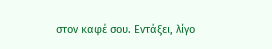στον καφέ σου. Εντάξει, λίγο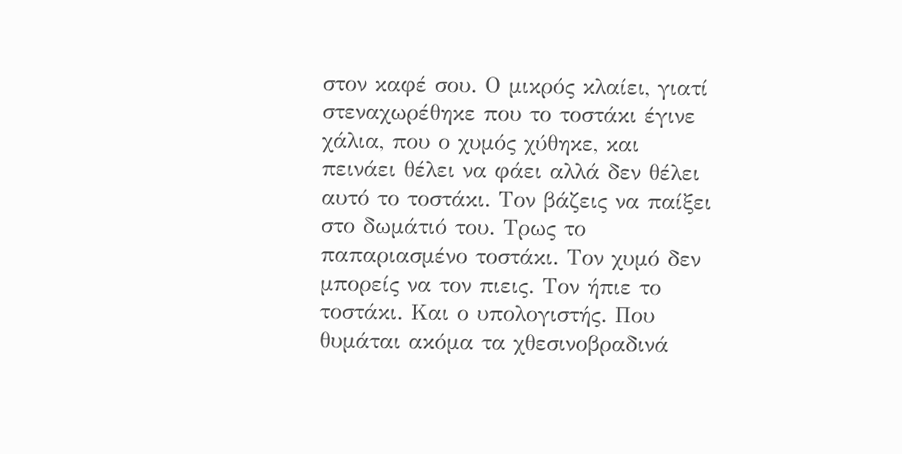στον καφέ σου. Ο μικρός κλαίει, γιατί στεναχωρέθηκε που το τοστάκι έγινε χάλια, που ο χυμός χύθηκε, και πεινάει θέλει να φάει αλλά δεν θέλει αυτό το τοστάκι. Τον βάζεις να παίξει στο δωμάτιό του. Τρως το παπαριασμένο τοστάκι. Τον χυμό δεν μπορείς να τον πιεις. Τον ήπιε το τοστάκι. Και ο υπολογιστής. Που θυμάται ακόμα τα χθεσινοβραδινά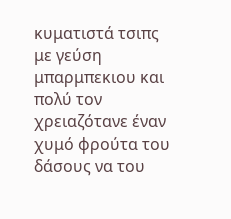κυματιστά τσιπς με γεύση μπαρμπεκιου και πολύ τον χρειαζότανε έναν χυμό φρούτα του δάσους να του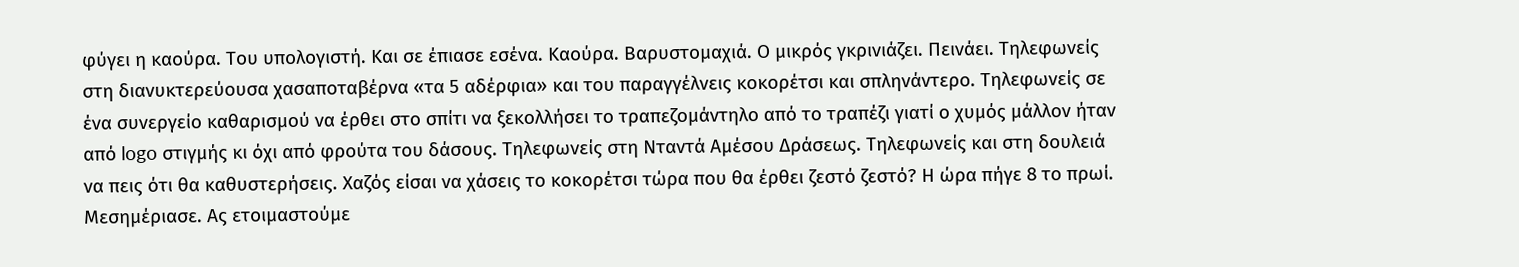φύγει η καούρα. Του υπολογιστή. Και σε έπιασε εσένα. Καούρα. Βαρυστομαχιά. Ο μικρός γκρινιάζει. Πεινάει. Τηλεφωνείς στη διανυκτερεύουσα χασαποταβέρνα «τα 5 αδέρφια» και του παραγγέλνεις κοκορέτσι και σπληνάντερο. Τηλεφωνείς σε ένα συνεργείο καθαρισμού να έρθει στο σπίτι να ξεκολλήσει το τραπεζομάντηλο από το τραπέζι γιατί ο χυμός μάλλον ήταν από logo στιγμής κι όχι από φρούτα του δάσους. Τηλεφωνείς στη Νταντά Αμέσου Δράσεως. Τηλεφωνείς και στη δουλειά να πεις ότι θα καθυστερήσεις. Χαζός είσαι να χάσεις το κοκορέτσι τώρα που θα έρθει ζεστό ζεστό? Η ώρα πήγε 8 το πρωί. Μεσημέριασε. Ας ετοιμαστούμε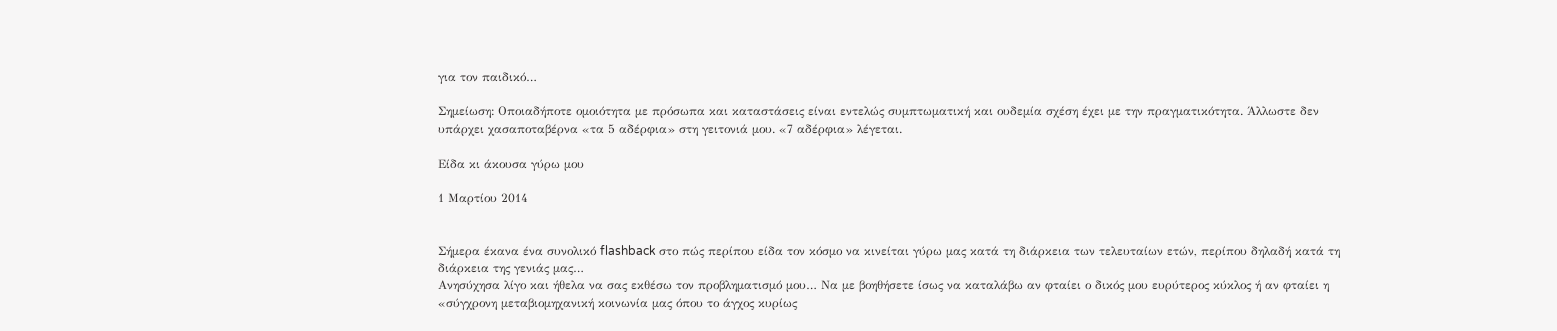για τον παιδικό…

Σημείωση: Οποιαδήποτε ομοιότητα με πρόσωπα και καταστάσεις είναι εντελώς συμπτωματική και ουδεμία σχέση έχει με την πραγματικότητα. Άλλωστε δεν υπάρχει χασαποταβέρνα «τα 5 αδέρφια» στη γειτονιά μου. «7 αδέρφια» λέγεται.

Είδα κι άκουσα γύρω μου

1 Μαρτίου 2014


Σήμερα έκανα ένα συνολικό flashback στο πώς περίπου είδα τον κόσμο να κινείται γύρω μας κατά τη διάρκεια των τελευταίων ετών, περίπου δηλαδή κατά τη διάρκεια της γενιάς μας…
Ανησύχησα λίγο και ήθελα να σας εκθέσω τον προβληματισμό μου… Να με βοηθήσετε ίσως να καταλάβω αν φταίει ο δικός μου ευρύτερος κύκλος ή αν φταίει η «σύγχρονη μεταβιομηχανική κοινωνία μας όπου το άγχος κυρίως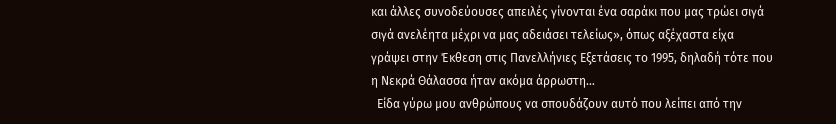και άλλες συνοδεύουσες απειλές γίνονται ένα σαράκι που μας τρώει σιγά σιγά ανελέητα μέχρι να μας αδειάσει τελείως», όπως αξέχαστα είχα γράψει στην Έκθεση στις Πανελλήνιες Εξετάσεις το 1995, δηλαδή τότε που η Νεκρά Θάλασσα ήταν ακόμα άρρωστη…
  Είδα γύρω μου ανθρώπους να σπουδάζουν αυτό που λείπει από την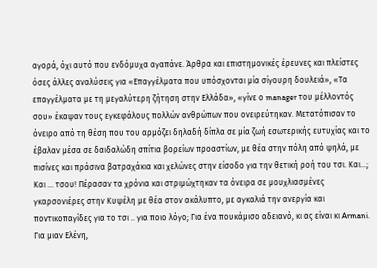αγορά, όχι αυτό που ενδόμυχα αγαπάνε. Άρθρα και επιστημονικές έρευνες και πλείστες όσες άλλες αναλύσεις για «Επαγγέλματα που υπόσχονται μία σίγουρη δουλειά», «Τα επαγγέλματα με τη μεγαλύτερη ζήτηση στην Ελλάδα», «γίνε ο manager του μέλλοντός σου» έκαψαν τους εγκεφάλους πολλών ανθρώπων που ονειρεύτηκαν. Μετατόπισαν το όνειρο από τη θέση που του αρμόζει δηλαδή δίπλα σε μία ζωή εσωτερικής ευτυχίας και το έβαλαν μέσα σε δαιδαλώδη σπίτια βορείων προαστίων, με θέα στην πόλη από ψηλά, με πισίνες και πράσινα βατραχάκια και χελώνες στην είσοδο για την θετική ροή του τσι. Και…; Και … τσου! Πέρασαν τα χρόνια και στριμώχτηκαν τα όνειρα σε μουχλιασμένες γκαρσονιέρες στην Κυψέλη με θέα στον ακάλυπτο, με αγκαλιά την ανεργία και ποντικοπαγίδες για το τσι .. για ποιο λόγο; Για ένα πουκάμισο αδειανό, κι ας είναι κι Armani. Για μιαν Ελένη,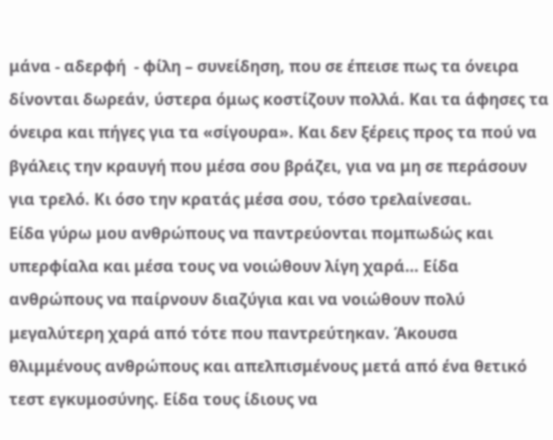μάνα - αδερφή  - φίλη – συνείδηση, που σε έπεισε πως τα όνειρα δίνονται δωρεάν, ύστερα όμως κοστίζουν πολλά. Και τα άφησες τα όνειρα και πήγες για τα «σίγουρα». Και δεν ξέρεις προς τα πού να βγάλεις την κραυγή που μέσα σου βράζει, για να μη σε περάσουν για τρελό. Κι όσο την κρατάς μέσα σου, τόσο τρελαίνεσαι.
Είδα γύρω μου ανθρώπους να παντρεύονται πομπωδώς και υπερφίαλα και μέσα τους να νοιώθουν λίγη χαρά… Είδα ανθρώπους να παίρνουν διαζύγια και να νοιώθουν πολύ μεγαλύτερη χαρά από τότε που παντρεύτηκαν. Άκουσα θλιμμένους ανθρώπους και απελπισμένους μετά από ένα θετικό τεστ εγκυμοσύνης. Είδα τους ίδιους να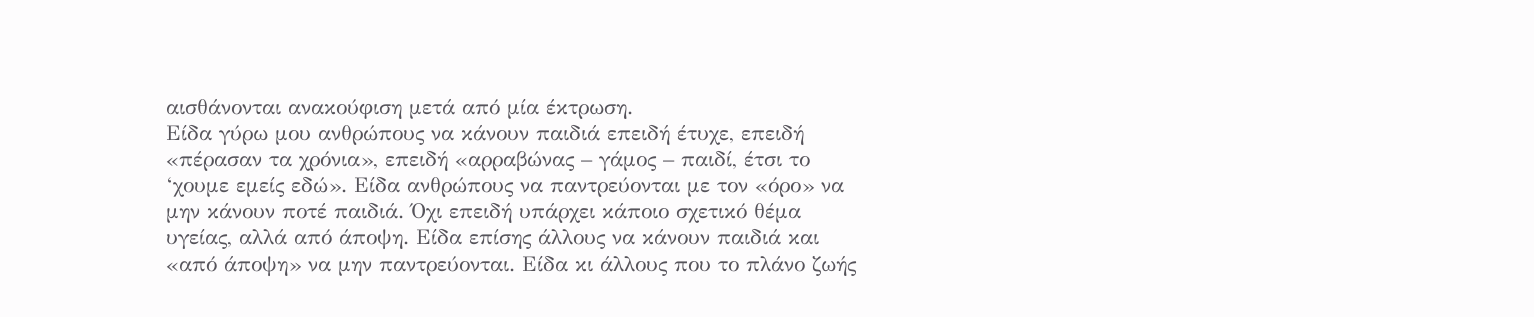αισθάνονται ανακούφιση μετά από μία έκτρωση.
Είδα γύρω μου ανθρώπους να κάνουν παιδιά επειδή έτυχε, επειδή «πέρασαν τα χρόνια», επειδή «αρραβώνας – γάμος – παιδί, έτσι το ‘χουμε εμείς εδώ». Είδα ανθρώπους να παντρεύονται με τον «όρο» να μην κάνουν ποτέ παιδιά. Όχι επειδή υπάρχει κάποιο σχετικό θέμα υγείας, αλλά από άποψη. Είδα επίσης άλλους να κάνουν παιδιά και «από άποψη» να μην παντρεύονται. Είδα κι άλλους που το πλάνο ζωής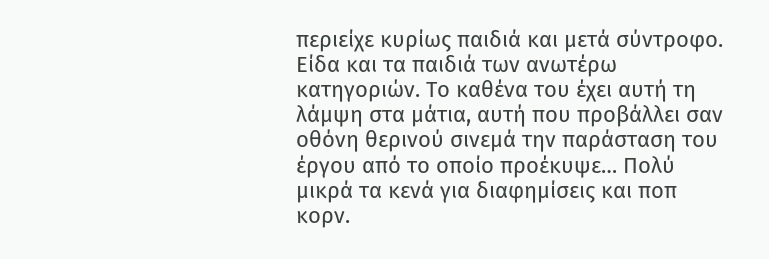περιείχε κυρίως παιδιά και μετά σύντροφο. Είδα και τα παιδιά των ανωτέρω κατηγοριών. Το καθένα του έχει αυτή τη λάμψη στα μάτια, αυτή που προβάλλει σαν οθόνη θερινού σινεμά την παράσταση του έργου από το οποίο προέκυψε… Πολύ μικρά τα κενά για διαφημίσεις και ποπ κορν.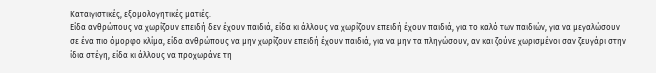Καταιγιστικές, εξομολογητικές ματιές.
Είδα ανθρώπους να χωρίζουν επειδή δεν έχουν παιδιά, είδα κι άλλους να χωρίζουν επειδή έχουν παιδιά, για το καλό των παιδιών, για να μεγαλώσουν σε ένα πιο όμορφο κλίμα, είδα ανθρώπους να μην χωρίζουν επειδή έχουν παιδιά, για να μην τα πληγώσουν, αν και ζούνε χωρισμένοι σαν ζευγάρι στην ίδια στέγη, είδα κι άλλους να προχωράνε τη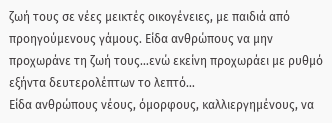ζωή τους σε νέες μεικτές οικογένειες, με παιδιά από προηγούμενους γάμους. Είδα ανθρώπους να μην προχωράνε τη ζωή τους…ενώ εκείνη προχωράει με ρυθμό εξήντα δευτερολέπτων το λεπτό…
Είδα ανθρώπους νέους, όμορφους, καλλιεργημένους, να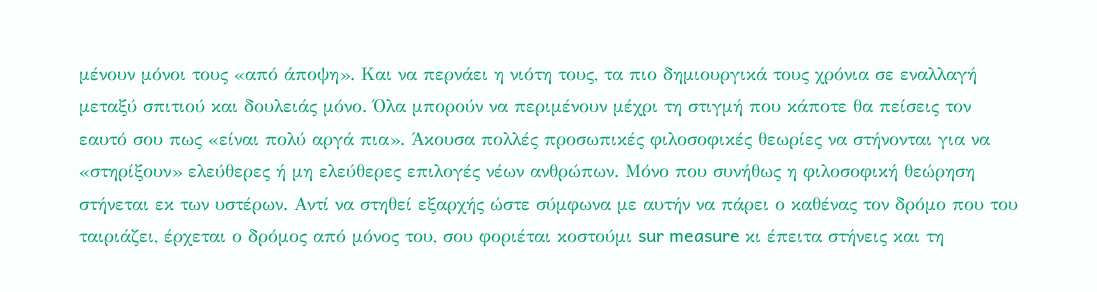μένουν μόνοι τους «από άποψη». Και να περνάει η νιότη τους, τα πιο δημιουργικά τους χρόνια σε εναλλαγή μεταξύ σπιτιού και δουλειάς μόνο. Όλα μπορούν να περιμένουν μέχρι τη στιγμή που κάποτε θα πείσεις τον εαυτό σου πως «είναι πολύ αργά πια». Άκουσα πολλές προσωπικές φιλοσοφικές θεωρίες να στήνονται για να «στηρίξουν» ελεύθερες ή μη ελεύθερες επιλογές νέων ανθρώπων. Μόνο που συνήθως η φιλοσοφική θεώρηση στήνεται εκ των υστέρων. Αντί να στηθεί εξαρχής ώστε σύμφωνα με αυτήν να πάρει ο καθένας τον δρόμο που του ταιριάζει, έρχεται ο δρόμος από μόνος του, σου φοριέται κοστούμι sur measure κι έπειτα στήνεις και τη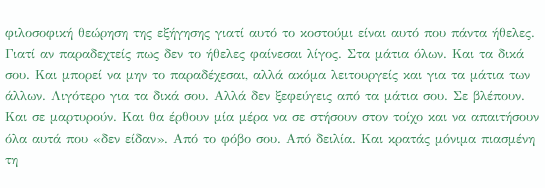φιλοσοφική θεώρηση της εξήγησης γιατί αυτό το κοστούμι είναι αυτό που πάντα ήθελες. Γιατί αν παραδεχτείς πως δεν το ήθελες φαίνεσαι λίγος. Στα μάτια όλων. Και τα δικά σου. Και μπορεί να μην το παραδέχεσαι, αλλά ακόμα λειτουργείς και για τα μάτια των άλλων. Λιγότερο για τα δικά σου. Αλλά δεν ξεφεύγεις από τα μάτια σου. Σε βλέπουν. Και σε μαρτυρούν. Και θα έρθουν μία μέρα να σε στήσουν στον τοίχο και να απαιτήσουν όλα αυτά που «δεν είδαν». Από το φόβο σου. Από δειλία. Και κρατάς μόνιμα πιασμένη τη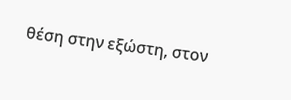θέση στην εξώστη, στον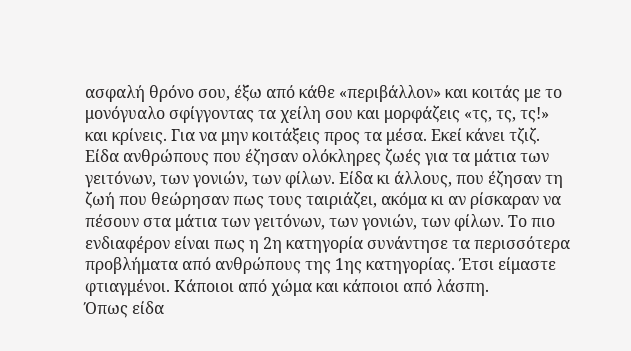ασφαλή θρόνο σου, έξω από κάθε «περιβάλλον» και κοιτάς με το μονόγυαλο σφίγγοντας τα χείλη σου και μορφάζεις «τς, τς, τς!» και κρίνεις. Για να μην κοιτάξεις προς τα μέσα. Εκεί κάνει τζιζ.
Είδα ανθρώπους που έζησαν ολόκληρες ζωές για τα μάτια των γειτόνων, των γονιών, των φίλων. Είδα κι άλλους, που έζησαν τη ζωή που θεώρησαν πως τους ταιριάζει, ακόμα κι αν ρίσκαραν να πέσουν στα μάτια των γειτόνων, των γονιών, των φίλων. Το πιο ενδιαφέρον είναι πως η 2η κατηγορία συνάντησε τα περισσότερα προβλήματα από ανθρώπους της 1ης κατηγορίας. Έτσι είμαστε φτιαγμένοι. Κάποιοι από χώμα και κάποιοι από λάσπη.
Όπως είδα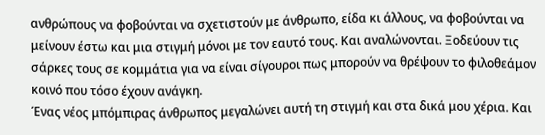ανθρώπους να φοβούνται να σχετιστούν με άνθρωπο, είδα κι άλλους, να φοβούνται να μείνουν έστω και μια στιγμή μόνοι με τον εαυτό τους. Και αναλώνονται. Ξοδεύουν τις σάρκες τους σε κομμάτια για να είναι σίγουροι πως μπορούν να θρέψουν το φιλοθεάμον κοινό που τόσο έχουν ανάγκη.
Ένας νέος μπόμπιρας άνθρωπος μεγαλώνει αυτή τη στιγμή και στα δικά μου χέρια. Και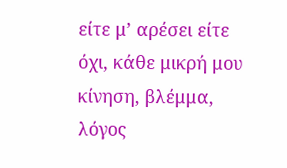είτε μ’ αρέσει είτε όχι, κάθε μικρή μου κίνηση, βλέμμα, λόγος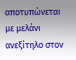αποτυπώνεται με μελάνι ανεξίτηλο στον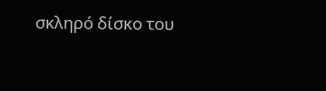σκληρό δίσκο του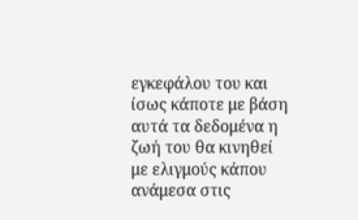εγκεφάλου του και ίσως κάποτε με βάση αυτά τα δεδομένα η ζωή του θα κινηθεί με ελιγμούς κάπου ανάμεσα στις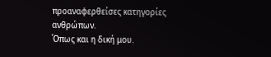προαναφερθείσες κατηγορίες ανθρώπων.
Όπως και η δική μου.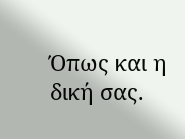Όπως και η δική σας.